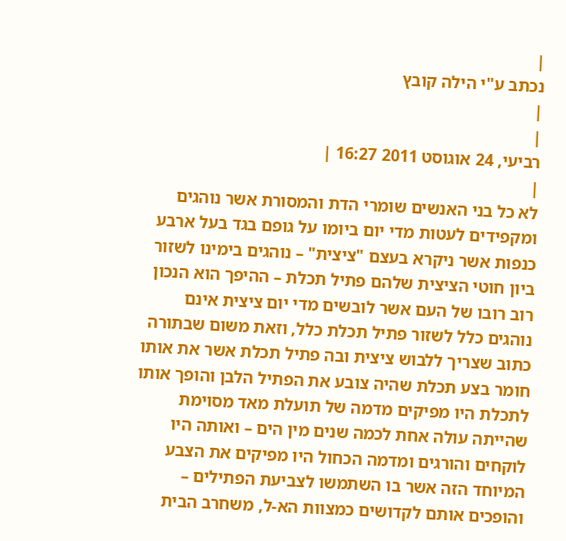|
נכתב ע"י הילה קובץ
|
|
רביעי, 24 אוגוסט 2011 16:27 |
|
לא כל בני האנשים שומרי הדת והמסורת אשר נוהגים ומקפידים לעטות מדי יום ביומו על גופם בגד בעל ארבע כנפות אשר ניקרא בעצם "ציצית" – נוהגים בימינו לשזור ביון חוטי הציצית שלהם פתיל תכלת – ההיפך הוא הנכון רוב רובו של העם אשר לובשים מדי יום ציצית אינם נוהגים כלל לשזור פתיל תכלת כלל, וזאת משום שבתורה כתוב שצריך ללבוש ציצית ובה פתיל תכלת אשר את אותו חומר בצע תכלת שהיה צובע את הפתיל הלבן והופך אותו לתכלת היו מפיקים מדמה של תועלת מאד מסוימת שהייתה עולה אחת לכמה שנים מין הים – ואותה היו לוקחים והורגים ומדמה הכחול היו מפיקים את הצבע המיוחד הזה אשר בו השתמשו לצביעת הפתילים – והופכים אותם לקדושים כמצוות הא-ל, משחרב הבית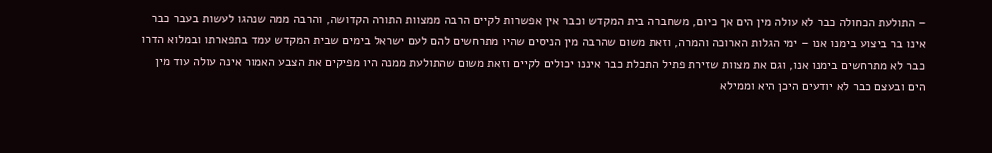– התולעת הכחולה כבר לא עולה מין הים אך כיום, משחברה בית המקדש וכבר אין אפשרות לקיים הרבה ממצוות התורה הקדושה, והרבה ממה שנהגו לעשות בעבר כבר אינו בר ביצוע בימנו אנו – ימי הגלות הארוכה והמרה, וזאת משום שהרבה מין הניסים שהיו מתרחשים להם לעם ישראל בימים שבית המקדש עמד בתפארתו ובמלוא הדרו כבר לא מתרחשים בימנו אנו, וגם את מצוות שזירת פתיל התכלת כבר איננו יכולים לקיים וזאת משום שהתולעת ממנה היו מפיקים את הצבע האמור אינה עולה עוד מין הים ובעצם כבר לא יודעים היכן היא וממילא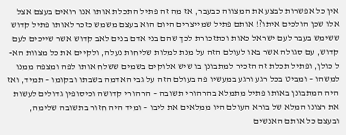אין כל אפשרות לבצע את המצווה כבעבר, אז מה זה פתיל התכלת אותו אנו רואים בעצם אצל אלו שכן הולכים איתו?! אותם פתיל שמייצרים היום הוא בעצם משמש כזכר לאותו פתיל קדוש ששימש בעבר לעם ישראל כאות וכתזכורת לכך שהם בני אדם בנים לאב קדוש אשר שייכים לעם קדוש, עם סגולה אשר באו לעולם הזה על מנת למלות שליחות נעלה, ולקיים את כל מצוות הא-ל כולן, ופתיל תכלת זה הזכיר למתבונן בו שיש אלוקים בשמים ששלח אותו לפה ומצפה ממנו למשהו – ומביט בכל רגע ורגע במעשיו פה בעולם הזה על גבי האדמה בשבתו ובקומו – תמיד, ואז היה המתבונן באותו פתיל מתמלא בהרהורי תשובה – הרהורי קדושה וכיסופין גדולים לעשות את רצונו המלא של בורא העולם היו ממלאים את ליבו – ומיד היה חזור בתשובה שלימה, ובעצם כל אותם האנשים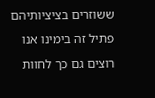ששוזרים בציציותיהם פתיל זה בימינו אנו רוצים גם כך לחוות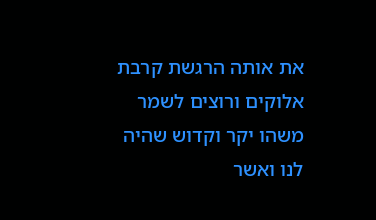את אותה הרגשת קרבת אלוקים ורוצים לשמר משהו יקר וקדוש שהיה לנו ואשר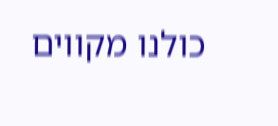כולנו מקווים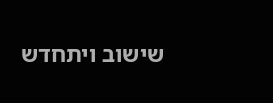שישוב ויתחדש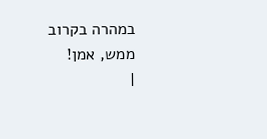במהרה בקרוב ממש, אמן!
|